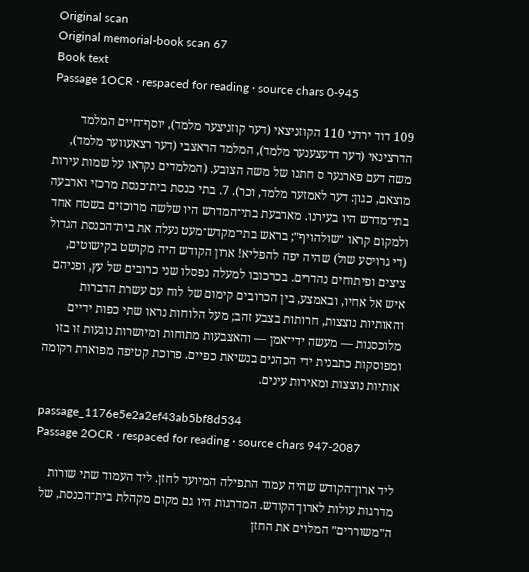Original scan
Original memorial-book scan 67
Book text
Passage 1OCR · respaced for reading · source chars 0-945

109 דוד ירדני 110 הקוזניצאי (דער קוזניצער מלמד), יוסף־חיים המלמד הדרצינאי (דער דרעצענער מלמד), המלמד הראצבי (דער רצאעווער מלמד), משה דעם פארגער ס חתנו של משה הצובע. (המלמדים נקראו על שמות עירות מוצאם, כגון: דער לאמזער מלמד, וכר). 7. בתי כנסת בית־כנסת מרכזי וארבעה בתי־מדרש היו בעירנו. מארבעת בתי־המדרש היו שלשה מרוכזים בשטח אחד ולמקום קראו ״שולהויף״; בראש בתי־מקדש־מעט נעלה את בית־הכנסת הגדול (די גרויסע שול) שהיה יפה להפליא! ארון הקודש היה מקושט בקישוטים, ציצים ופיתוחים נהדרים. בכרכובו למעלה נפסלו שני כרובים של עץ, ופניהם איש אל אחיו, ובאמצע, בין הכרובים קימום של לוח עם עשרת הדברות והאותיות נוצצות, חרותות בצבע זהב; מעל הלוחות נראו שתי כפות ידיים מלוכסנות — מעשה ידי־אמן — והאצבעות מתוחות ומיושרות נוגעות זו בזו ומפוסקות כתבנית ידי הכהנים בנשיאת כפיים. פרוכת קטיפה מפוארת רקומה אותיות נוצצות ומאירות עינים.

passage_1176e5e2a2ef43ab5bf8d534
Passage 2OCR · respaced for reading · source chars 947-2087

ליד ארון־הקודש שהיה עמוד התפילה המיועד לחזן. ליד העמוד שתי שורות מדרגות עולות לארון־הקודש. המדרגות היו גם מקום מקהלת בית־הכנסת, של ה״משוררים״ המלוים את החזן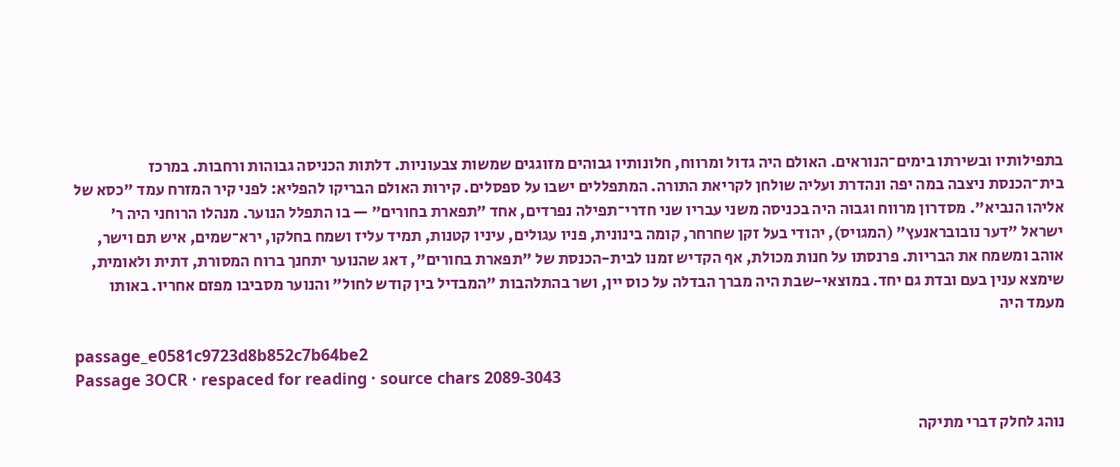בתפילותיו ובשירתו בימים־הנוראים. האולם היה גדול ומרווח, חלונותיו גבוהים מזוגגים שמשות צבעוניות. דלתות הכניסה גבוהות ורחבות. במרכז בית־הכנסת ניצבה במה יפה ונהדרת ועליה שולחן לקריאת התורה. המתפללים ישבו על ספסלים. קירות האולם הבריקו להפליא: לפני קיר המזרח עמד "כסא של אליהו הנביא". מסדרון מרווח וגבוה היה בכניסה משני עבריו שני חדרי־תפילה נפרדים, אחד ״תפארת בחורים״ — בו התפלל הנוער. מנהלו הרוחני היה ר׳ ישראל "דער נובובראנעץ" (המגויס), יהודי בעל זקן שחרחר, קומה בינונית, פניו עגולים, עיניו קטנות, תמיד עליז ושמח בחלקו, ירא־שמים, איש תם וישר, אוהב ומשמח את הבריות. פרנסתו על חנות מכולת, אף הקדיש זמנו לבית-הכנסת של "תפארת בחורים", דאג שהנוער יתחנך ברוח המסורת, דתית ולאומית, שימצא ענין בעם ובדת גם יחד. במוצאי-שבת היה מברך הבדלה על כוס יין, ושר בהתלהבות "המבדיל בין קודש לחול" והנוער מסביבו מפזם אחריו. באותו מעמד היה

passage_e0581c9723d8b852c7b64be2
Passage 3OCR · respaced for reading · source chars 2089-3043

נוהג לחלק דברי מתיקה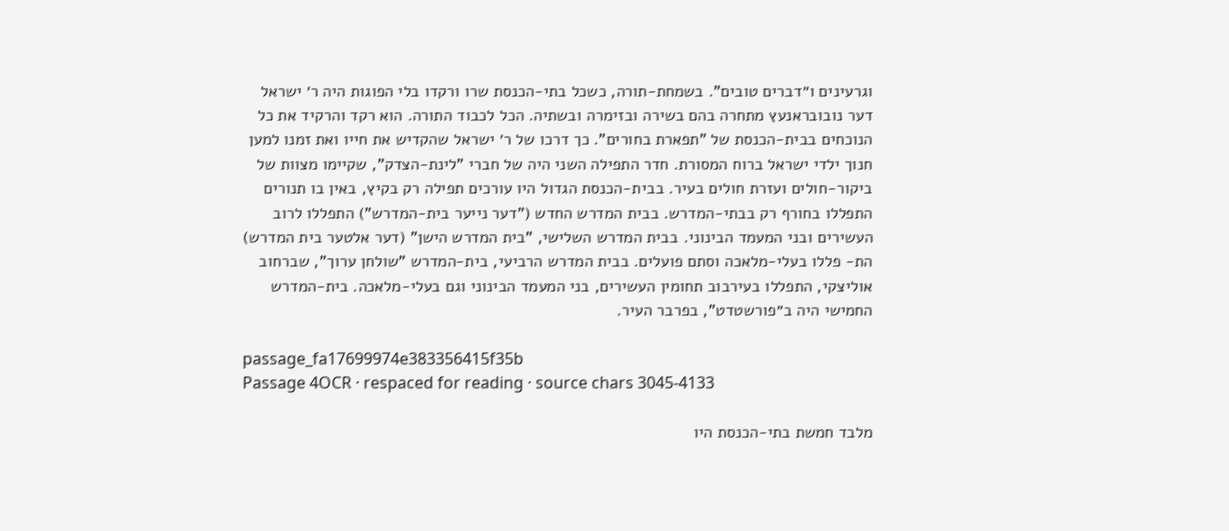וגרעינים ו״דברים טובים". בשמחת-תורה, כשכל בתי-הכנסת שרו ורקדו בלי הפוגות היה ר׳ ישראל דער נובובראנעץ מתחרה בהם בשירה ובזימרה ובשתיה. הכל לכבוד התורה. הוא רקד והרקיד את כל הנוכחים בבית-הכנסת של "תפארת בחורים". כך דרכו של ר׳ ישראל שהקדיש את חייו ואת זמנו למען חנוך ילדי ישראל ברוח המסורת. חדר התפילה השני היה של חברי "לינת-הצדק", שקיימו מצוות של ביקור-חולים ועזרת חולים בעיר. בבית-הכנסת הגדול היו עורכים תפילה רק בקיץ, באין בו תנורים התפללו בחורף רק בבתי-המדרש. בבית המדרש החדש ("דער נייער בית-המדרש") התפללו לרוב העשירים ובני המעמד הבינוני. בבית המדרש השלישי, "בית המדרש הישן" (דער אלטער בית המדרש) הת- פללו בעלי-מלאכה וסתם פועלים. בבית המדרש הרביעי, בית-המדרש "שולחן ערוך", שברחוב אוליצקי, התפללו בעירבוב תחומין העשירים, בני המעמד הבינוני וגם בעלי-מלאכה. בית-המדרש החמישי היה ב״פורשטדט", בפרבר העיר.

passage_fa17699974e383356415f35b
Passage 4OCR · respaced for reading · source chars 3045-4133

מלבד חמשת בתי-הכנסת היו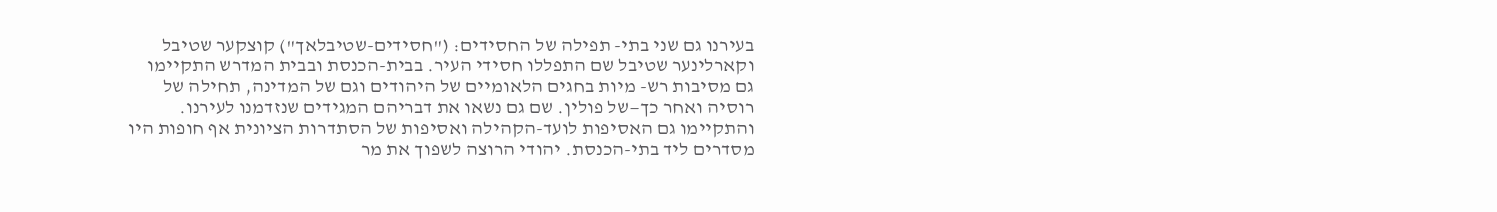בעירנו גם שני בתי- תפילה של החסידים: ("חסידים-שטיבלאך") קוצקער שטיבל וקארלינער שטיבל שם התפללו חסידי העיר. בבית-הכנסת ובבית המדרש התקיימו גם מסיבות רש- מיות בחגים הלאומיים של היהודים וגם של המדינה, תחילה של רוסיה ואחר כך—של פולין. שם גם נשאו את דבריהם המגידים שנזדמנו לעירנו. והתקיימו גם האסיפות לועד-הקהילה ואסיפות של הסתדרות הציונית אף חופות היו מסדרים ליד בתי-הכנסת. יהודי הרוצה לשפוך את מר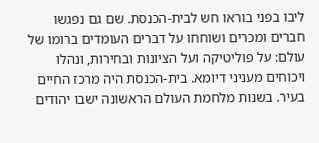ליבו בפני בוראו חש לבית-הכנסת. שם גם נפגשו חברים ומכרים ושוחחו על דברים העומדים ברומו של עולם: על פוליטיקה ועל הציונות ובחירות, ונהלו ויכוחים מעניני דיומא. בית-הכנסת היה מרכז החיים בעיר. בשנות מלחמת העולם הראשונה ישבו יהודים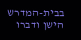בבית-המדרש הישן ודברו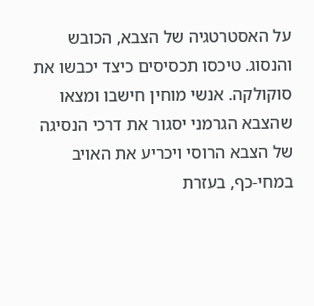על האסטרטגיה של הצבא, הכובש והנסוג. טיכסו תכסיסים כיצד יכבשו את סוקולקה. אנשי מוחין חישבו ומצאו שהצבא הגרמני יסגור את דרכי הנסיגה של הצבא הרוסי ויכריע את האויב במחי-כף, בעזרת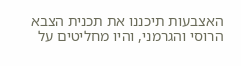האצבעות תיכננו את תכנית הצבא הרוסי והגרמני, והיו מחליטים על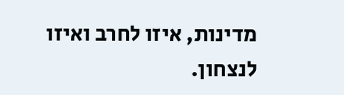מדינות, איזו לחרב ואיזו לנצחון.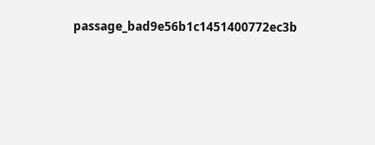passage_bad9e56b1c1451400772ec3b